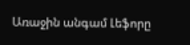Առաջին անգամ Լեֆորը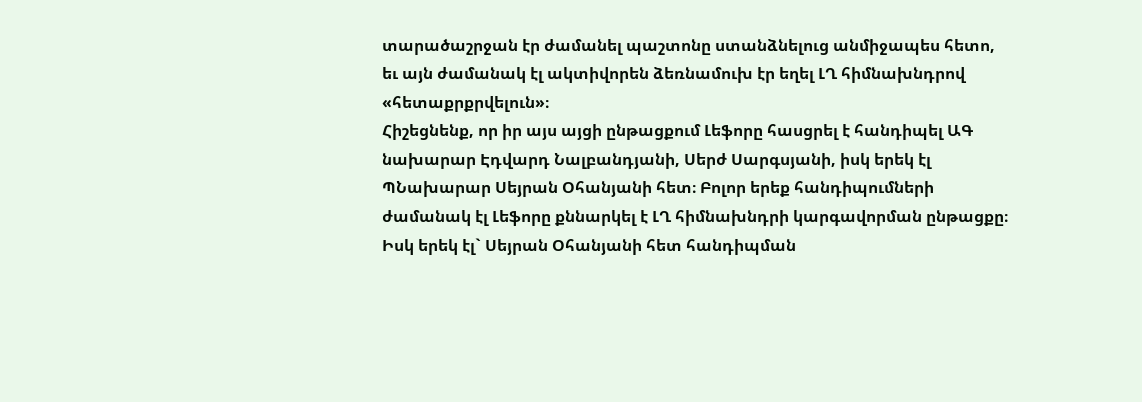տարածաշրջան էր ժամանել պաշտոնը ստանձնելուց անմիջապես հետո, եւ այն ժամանակ էլ ակտիվորեն ձեռնամուխ էր եղել ԼՂ հիմնախնդրով «հետաքրքրվելուն»։
Հիշեցնենք, որ իր այս այցի ընթացքում Լեֆորը հասցրել է հանդիպել ԱԳ նախարար Էդվարդ Նալբանդյանի, Սերժ Սարգսյանի, իսկ երեկ էլ ՊՆախարար Սեյրան Օհանյանի հետ։ Բոլոր երեք հանդիպումների ժամանակ էլ Լեֆորը քննարկել է ԼՂ հիմնախնդրի կարգավորման ընթացքը։ Իսկ երեկ էլ` Սեյրան Օհանյանի հետ հանդիպման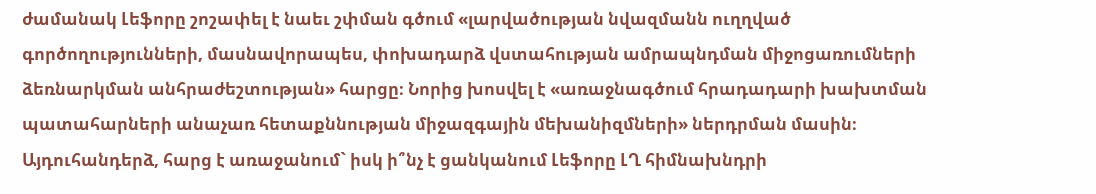ժամանակ Լեֆորը շոշափել է նաեւ շփման գծում «լարվածության նվազմանն ուղղված գործողությունների, մասնավորապես, փոխադարձ վստահության ամրապնդման միջոցառումների ձեռնարկման անհրաժեշտության» հարցը։ Նորից խոսվել է «առաջնագծում հրադադարի խախտման պատահարների անաչառ հետաքննության միջազգային մեխանիզմների» ներդրման մասին։ Այդուհանդերձ, հարց է առաջանում` իսկ ի՞նչ է ցանկանում Լեֆորը ԼՂ հիմնախնդրի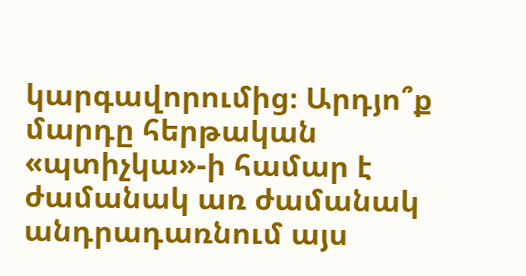կարգավորումից։ Արդյո՞ք մարդը հերթական «պտիչկա»-ի համար է ժամանակ առ ժամանակ անդրադառնում այս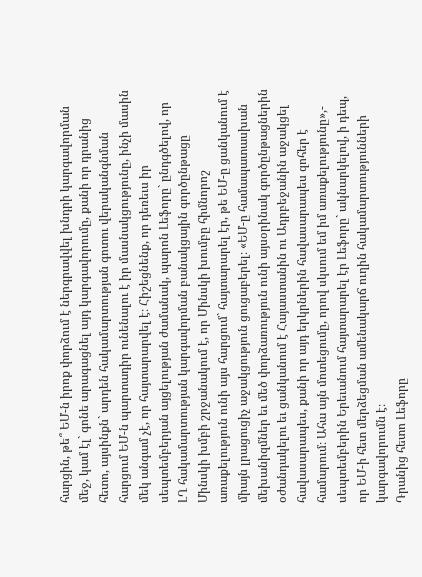հարցին, թե՞ ԵՄ-ն իրոք փորձում է ներգրավվել խնդրի կարգավորման մեջ, կամ էլ` գոնե արագացնել այդ կարգավորումը, քանի որ դրանից հետո, այսինքն` արդեն հակամարտության գոտու վերականգնման հարցում ԵՄ-ն պարտադիր ունենալու է իր մասնակցությունը, ինչի մասին մեկ անգամ չէ, որ հայտարարվել է։ Հիշեցնենք, որ դեռեւս իր սեպտեմբերյան այցելության ժամանակ, պարոն Լեֆորը` ընդգծելով, որ ԼՂ հակամարտության կարգավորման բանակցային գործընթացը Մինսկի խմբի շրջանակում է, որ Մինսկի խումբը հիմնորոշ առաքելություն ունի այս հարցում` հայտարարել էր, թե ԵՄ-ը ցանկանում է միայն լրացուցիչ աջակցություն ցուցաբերել։ «ԵՄ-ը համապատասխան մեխանիզմներ եւ մեծ փորձառություն ունի այսօրինակ գործընթացներին օժանդակելու եւ ցանկանում է Հայաստանին ու Ադրբեջանին աջակցել հավասարապես, քանի որ այդ երկրներին հավասարապես զոհեր է համարում։ Ահա այն մոտեցումը, որով սկսում եմ իմ առաքելությունը»,- սեպտեմբերին Երեւանում հայտարարել էր Լեֆորը` ակնարկելով, ի դեպ, որ ԵՄ-ի հետ մերձեցման ամենակարճ ուղին հակամարտությունների կարգավորումն է։
Դրանից հետո Լեֆորը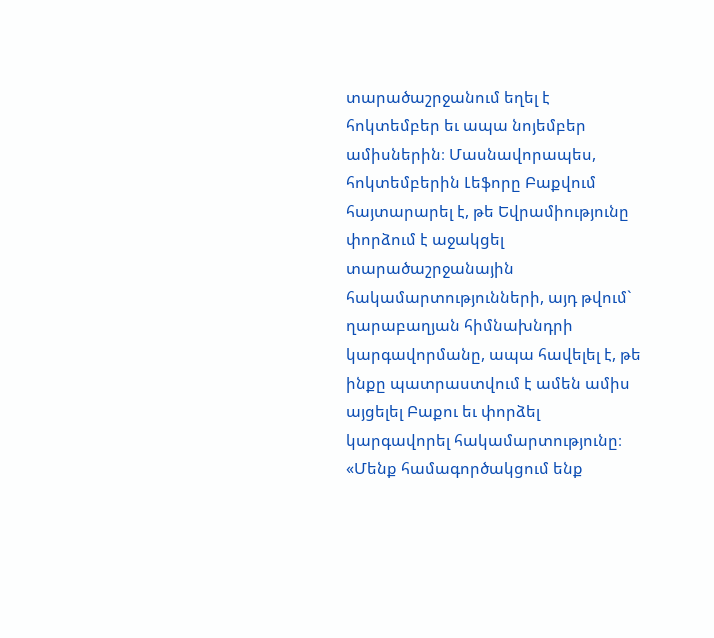տարածաշրջանում եղել է հոկտեմբեր եւ ապա նոյեմբեր ամիսներին։ Մասնավորապես, հոկտեմբերին Լեֆորը Բաքվում հայտարարել է, թե Եվրամիությունը փորձում է աջակցել տարածաշրջանային հակամարտությունների, այդ թվում` ղարաբաղյան հիմնախնդրի կարգավորմանը, ապա հավելել է, թե ինքը պատրաստվում է ամեն ամիս այցելել Բաքու եւ փորձել կարգավորել հակամարտությունը։ «Մենք համագործակցում ենք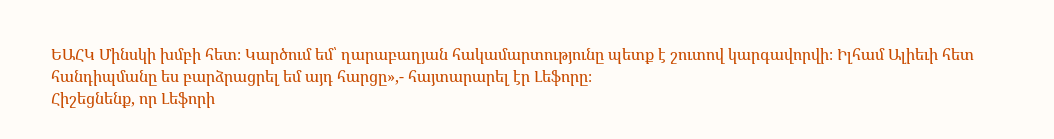ԵԱՀԿ Մինսկի խմբի հետ։ Կարծում եմ՝ ղարաբաղյան հակամարտությունը պետք է շուտով կարգավորվի։ Իլհամ Ալիեւի հետ հանդիպմանը ես բարձրացրել եմ այդ հարցը»,- հայտարարել էր Լեֆորը։
Հիշեցնենք, որ Լեֆորի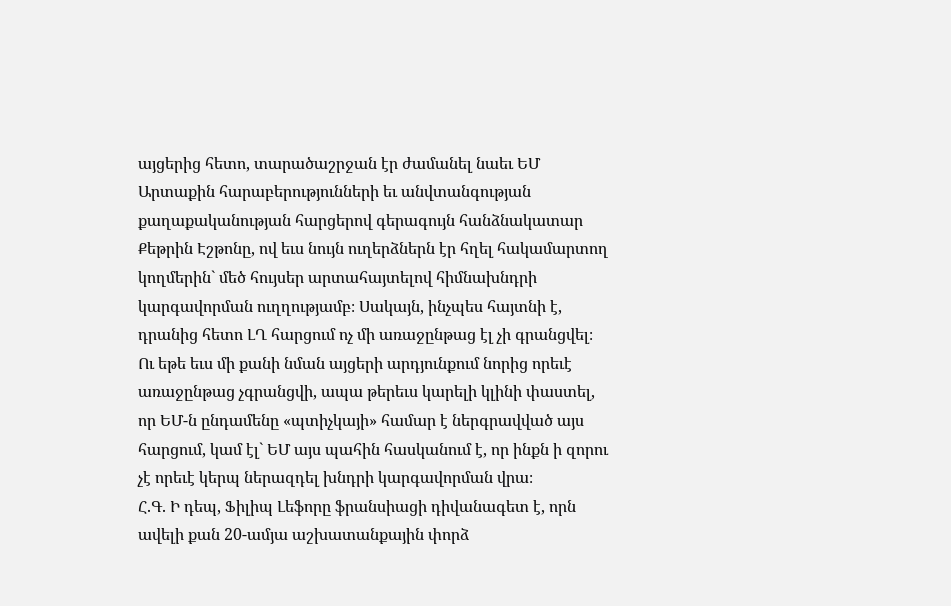այցերից հետո, տարածաշրջան էր ժամանել նաեւ ԵՄ Արտաքին հարաբերությունների եւ անվտանգության քաղաքականության հարցերով գերագույն հանձնակատար Քեթրին Էշթոնը, ով եւս նույն ուղերձներն էր հղել հակամարտող կողմերին` մեծ հույսեր արտահայտելով հիմնախնդրի կարգավորման ուղղությամբ։ Սակայն, ինչպես հայտնի է, դրանից հետո ԼՂ հարցում ոչ մի առաջընթաց էլ չի գրանցվել։ Ու եթե եւս մի քանի նման այցերի արդյունքում նորից որեւէ առաջընթաց չգրանցվի, ապա թերեւս կարելի կլինի փաստել, որ ԵՄ-ն ընդամենը «պտիչկայի» համար է ներգրավված այս հարցում, կամ էլ` ԵՄ այս պահին հասկանում է, որ ինքն ի զորու չէ որեւէ կերպ ներազդել խնդրի կարգավորման վրա։
Հ.Գ. Ի դեպ, Ֆիլիպ Լեֆորը ֆրանսիացի դիվանագետ է, որն ավելի քան 20-ամյա աշխատանքային փորձ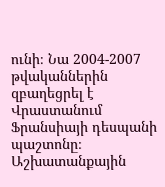ունի։ Նա 2004-2007 թվականներին զբաղեցրել է Վրաստանում Ֆրանսիայի դեսպանի պաշտոնը։ Աշխատանքային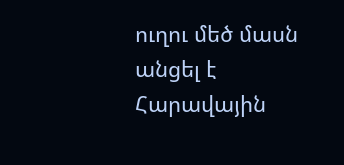ուղու մեծ մասն անցել է Հարավային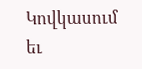Կովկասում եւ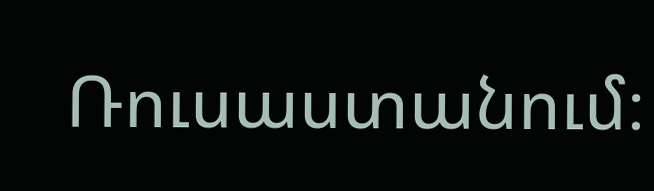Ռուսաստանում։